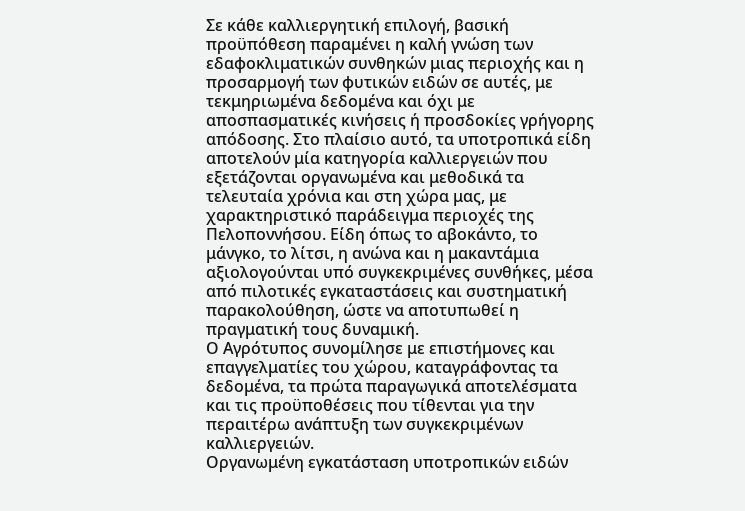Σε κάθε καλλιεργητική επιλογή, βασική προϋπόθεση παραμένει η καλή γνώση των εδαφοκλιματικών συνθηκών μιας περιοχής και η προσαρμογή των φυτικών ειδών σε αυτές, με τεκμηριωμένα δεδομένα και όχι με αποσπασματικές κινήσεις ή προσδοκίες γρήγορης απόδοσης. Στο πλαίσιο αυτό, τα υποτροπικά είδη αποτελούν μία κατηγορία καλλιεργειών που εξετάζονται οργανωμένα και μεθοδικά τα τελευταία χρόνια και στη χώρα μας, με χαρακτηριστικό παράδειγμα περιοχές της Πελοποννήσου. Είδη όπως το αβοκάντο, το μάνγκο, το λίτσι, η ανώνα και η μακαντάμια αξιολογούνται υπό συγκεκριμένες συνθήκες, μέσα από πιλοτικές εγκαταστάσεις και συστηματική παρακολούθηση, ώστε να αποτυπωθεί η πραγματική τους δυναμική.
Ο Αγρότυπος συνομίλησε με επιστήμονες και επαγγελματίες του χώρου, καταγράφοντας τα δεδομένα, τα πρώτα παραγωγικά αποτελέσματα και τις προϋποθέσεις που τίθενται για την περαιτέρω ανάπτυξη των συγκεκριμένων καλλιεργειών.
Οργανωμένη εγκατάσταση υποτροπικών ειδών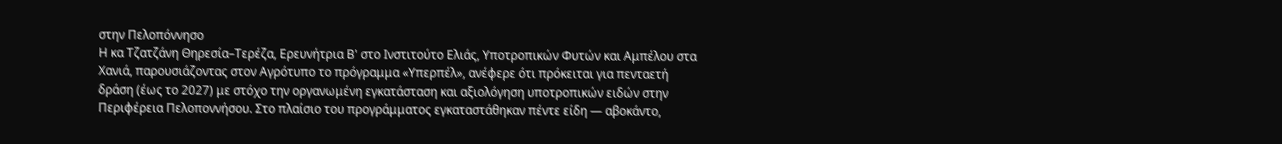στην Πελοπόννησο
Η κα Τζατζάνη Θηρεσία–Τερέζα, Ερευνήτρια Β' στο Ινστιτούτο Ελιάς, Υποτροπικών Φυτών και Αμπέλου στα Χανιά, παρουσιάζοντας στον Αγρότυπο το πρόγραμμα «Υπερπέλ», ανέφερε ότι πρόκειται για πενταετή δράση (έως το 2027) με στόχο την οργανωμένη εγκατάσταση και αξιολόγηση υποτροπικών ειδών στην Περιφέρεια Πελοποννήσου. Στο πλαίσιο του προγράμματος εγκαταστάθηκαν πέντε είδη — αβοκάντο,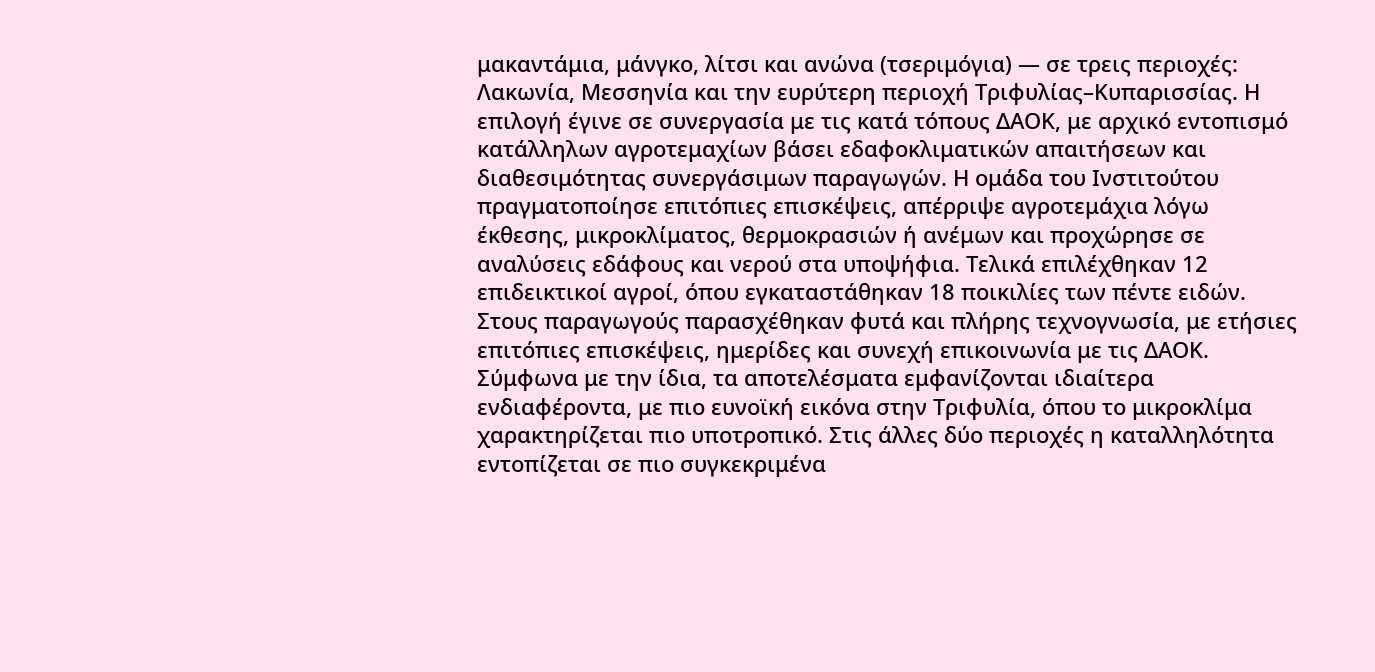μακαντάμια, μάνγκο, λίτσι και ανώνα (τσεριμόγια) — σε τρεις περιοχές: Λακωνία, Μεσσηνία και την ευρύτερη περιοχή Τριφυλίας–Κυπαρισσίας. Η επιλογή έγινε σε συνεργασία με τις κατά τόπους ΔΑΟΚ, με αρχικό εντοπισμό κατάλληλων αγροτεμαχίων βάσει εδαφοκλιματικών απαιτήσεων και διαθεσιμότητας συνεργάσιμων παραγωγών. Η ομάδα του Ινστιτούτου πραγματοποίησε επιτόπιες επισκέψεις, απέρριψε αγροτεμάχια λόγω έκθεσης, μικροκλίματος, θερμοκρασιών ή ανέμων και προχώρησε σε αναλύσεις εδάφους και νερού στα υποψήφια. Τελικά επιλέχθηκαν 12 επιδεικτικοί αγροί, όπου εγκαταστάθηκαν 18 ποικιλίες των πέντε ειδών. Στους παραγωγούς παρασχέθηκαν φυτά και πλήρης τεχνογνωσία, με ετήσιες επιτόπιες επισκέψεις, ημερίδες και συνεχή επικοινωνία με τις ΔΑΟΚ.
Σύμφωνα με την ίδια, τα αποτελέσματα εμφανίζονται ιδιαίτερα ενδιαφέροντα, με πιο ευνοϊκή εικόνα στην Τριφυλία, όπου το μικροκλίμα χαρακτηρίζεται πιο υποτροπικό. Στις άλλες δύο περιοχές η καταλληλότητα εντοπίζεται σε πιο συγκεκριμένα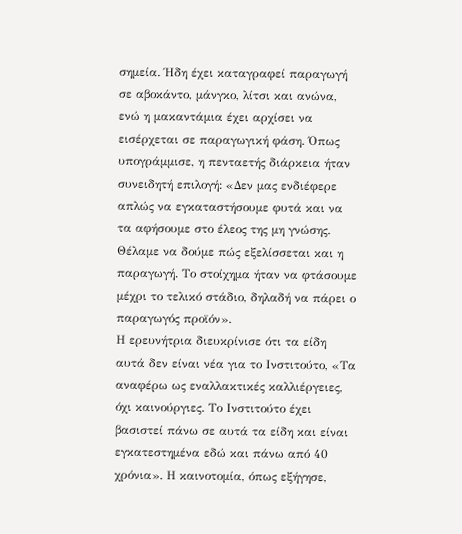σημεία. Ήδη έχει καταγραφεί παραγωγή σε αβοκάντο, μάνγκο, λίτσι και ανώνα, ενώ η μακαντάμια έχει αρχίσει να εισέρχεται σε παραγωγική φάση. Όπως υπογράμμισε, η πενταετής διάρκεια ήταν συνειδητή επιλογή: «Δεν μας ενδιέφερε απλώς να εγκαταστήσουμε φυτά και να τα αφήσουμε στο έλεος της μη γνώσης. Θέλαμε να δούμε πώς εξελίσσεται και η παραγωγή. Το στοίχημα ήταν να φτάσουμε μέχρι το τελικό στάδιο, δηλαδή να πάρει ο παραγωγός προϊόν».
Η ερευνήτρια διευκρίνισε ότι τα είδη αυτά δεν είναι νέα για το Ινστιτούτο, «Τα αναφέρω ως εναλλακτικές καλλιέργειες, όχι καινούργιες. Το Ινστιτούτο έχει βασιστεί πάνω σε αυτά τα είδη και είναι εγκατεστημένα εδώ και πάνω από 40 χρόνια». Η καινοτομία, όπως εξήγησε,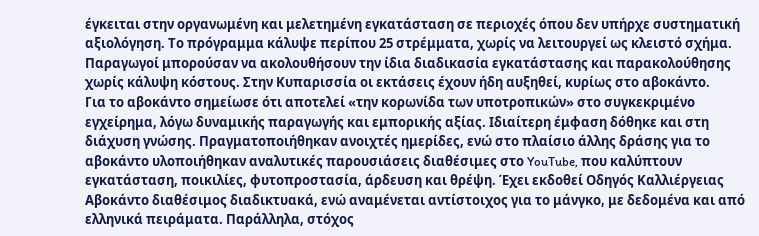έγκειται στην οργανωμένη και μελετημένη εγκατάσταση σε περιοχές όπου δεν υπήρχε συστηματική αξιολόγηση. Το πρόγραμμα κάλυψε περίπου 25 στρέμματα, χωρίς να λειτουργεί ως κλειστό σχήμα. Παραγωγοί μπορούσαν να ακολουθήσουν την ίδια διαδικασία εγκατάστασης και παρακολούθησης χωρίς κάλυψη κόστους. Στην Κυπαρισσία οι εκτάσεις έχουν ήδη αυξηθεί, κυρίως στο αβοκάντο.
Για το αβοκάντο σημείωσε ότι αποτελεί «την κορωνίδα των υποτροπικών» στο συγκεκριμένο εγχείρημα, λόγω δυναμικής παραγωγής και εμπορικής αξίας. Ιδιαίτερη έμφαση δόθηκε και στη διάχυση γνώσης. Πραγματοποιήθηκαν ανοιχτές ημερίδες, ενώ στο πλαίσιο άλλης δράσης για το αβοκάντο υλοποιήθηκαν αναλυτικές παρουσιάσεις διαθέσιμες στο YouTube, που καλύπτουν εγκατάσταση, ποικιλίες, φυτοπροστασία, άρδευση και θρέψη. Έχει εκδοθεί Οδηγός Καλλιέργειας Αβοκάντο διαθέσιμος διαδικτυακά, ενώ αναμένεται αντίστοιχος για το μάνγκο, με δεδομένα και από ελληνικά πειράματα. Παράλληλα, στόχος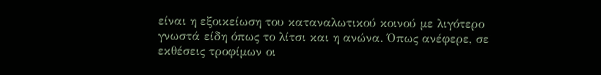είναι η εξοικείωση του καταναλωτικού κοινού με λιγότερο γνωστά είδη όπως το λίτσι και η ανώνα. Όπως ανέφερε, σε εκθέσεις τροφίμων οι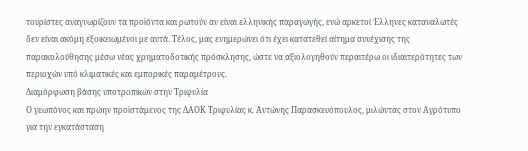τουρίστες αναγνωρίζουν τα προϊόντα και ρωτούν αν είναι ελληνικής παραγωγής, ενώ αρκετοί Έλληνες καταναλωτές δεν είναι ακόμη εξοικειωμένοι με αυτά. Τέλος, μας ενημερώνει ότι έχει κατατεθεί αίτημα συνέχισης της παρακολούθησης μέσω νέας χρηματοδοτικής πρόσκλησης, ώστε να αξιολογηθούν περαιτέρω οι ιδιαιτερότητες των περιοχών υπό κλιματικές και εμπορικές παραμέτρους.
Διαμόρφωση βάσης υποτροπικών στην Τριφυλία
Ο γεωπόνος και πρώην προϊστάμενος της ΔΑΟΚ Τριφυλίας κ. Αντώνης Παρασκευόπουλος, μιλώντας στον Αγρότυπο για την εγκατάσταση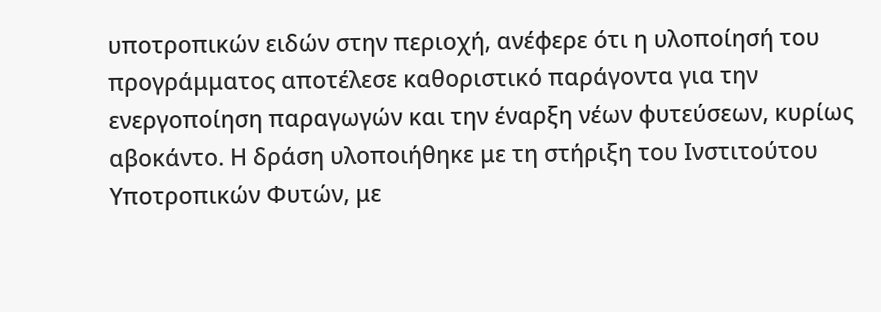υποτροπικών ειδών στην περιοχή, ανέφερε ότι η υλοποίησή του προγράμματος αποτέλεσε καθοριστικό παράγοντα για την ενεργοποίηση παραγωγών και την έναρξη νέων φυτεύσεων, κυρίως αβοκάντο. Η δράση υλοποιήθηκε με τη στήριξη του Ινστιτούτου Υποτροπικών Φυτών, με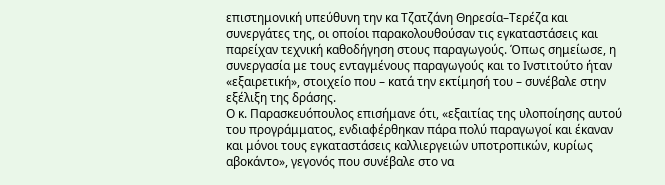επιστημονική υπεύθυνη την κα Τζατζάνη Θηρεσία–Τερέζα και συνεργάτες της, οι οποίοι παρακολουθούσαν τις εγκαταστάσεις και παρείχαν τεχνική καθοδήγηση στους παραγωγούς. Όπως σημείωσε, η συνεργασία με τους ενταγμένους παραγωγούς και το Ινστιτούτο ήταν «εξαιρετική», στοιχείο που – κατά την εκτίμησή του – συνέβαλε στην εξέλιξη της δράσης.
Ο κ. Παρασκευόπουλος επισήμανε ότι, «εξαιτίας της υλοποίησης αυτού του προγράμματος, ενδιαφέρθηκαν πάρα πολύ παραγωγοί και έκαναν και μόνοι τους εγκαταστάσεις καλλιεργειών υποτροπικών, κυρίως αβοκάντο», γεγονός που συνέβαλε στο να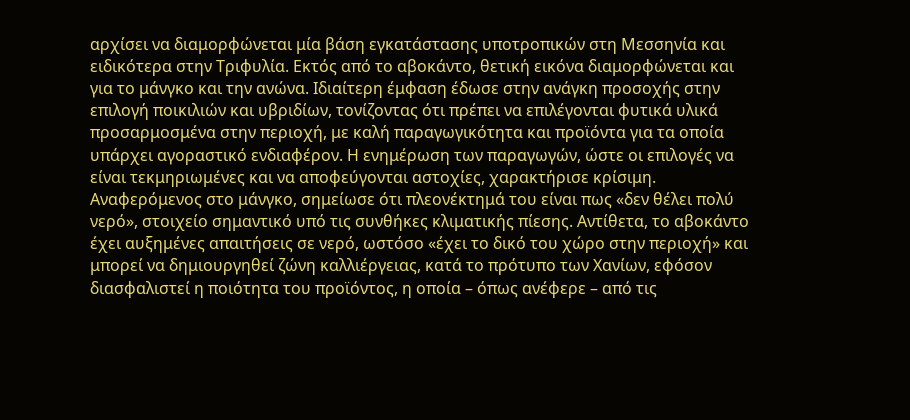αρχίσει να διαμορφώνεται μία βάση εγκατάστασης υποτροπικών στη Μεσσηνία και ειδικότερα στην Τριφυλία. Εκτός από το αβοκάντο, θετική εικόνα διαμορφώνεται και για το μάνγκο και την ανώνα. Ιδιαίτερη έμφαση έδωσε στην ανάγκη προσοχής στην επιλογή ποικιλιών και υβριδίων, τονίζοντας ότι πρέπει να επιλέγονται φυτικά υλικά προσαρμοσμένα στην περιοχή, με καλή παραγωγικότητα και προϊόντα για τα οποία υπάρχει αγοραστικό ενδιαφέρον. Η ενημέρωση των παραγωγών, ώστε οι επιλογές να είναι τεκμηριωμένες και να αποφεύγονται αστοχίες, χαρακτήρισε κρίσιμη.
Αναφερόμενος στο μάνγκο, σημείωσε ότι πλεονέκτημά του είναι πως «δεν θέλει πολύ νερό», στοιχείο σημαντικό υπό τις συνθήκες κλιματικής πίεσης. Αντίθετα, το αβοκάντο έχει αυξημένες απαιτήσεις σε νερό, ωστόσο «έχει το δικό του χώρο στην περιοχή» και μπορεί να δημιουργηθεί ζώνη καλλιέργειας, κατά το πρότυπο των Χανίων, εφόσον διασφαλιστεί η ποιότητα του προϊόντος, η οποία – όπως ανέφερε – από τις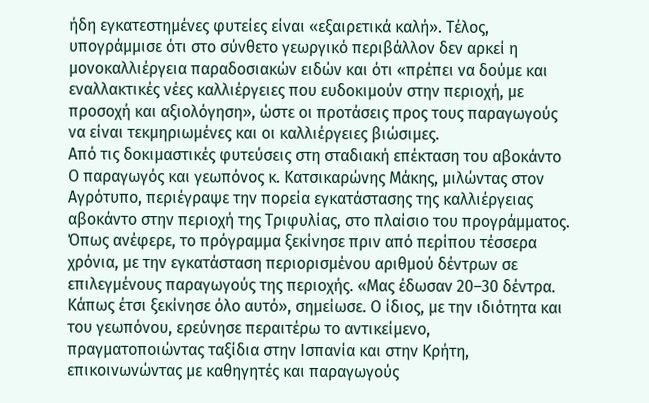ήδη εγκατεστημένες φυτείες είναι «εξαιρετικά καλή». Τέλος, υπογράμμισε ότι στο σύνθετο γεωργικό περιβάλλον δεν αρκεί η μονοκαλλιέργεια παραδοσιακών ειδών και ότι «πρέπει να δούμε και εναλλακτικές νέες καλλιέργειες που ευδοκιμούν στην περιοχή, με προσοχή και αξιολόγηση», ώστε οι προτάσεις προς τους παραγωγούς να είναι τεκμηριωμένες και οι καλλιέργειες βιώσιμες.
Από τις δοκιμαστικές φυτεύσεις στη σταδιακή επέκταση του αβοκάντο
Ο παραγωγός και γεωπόνος κ. Κατσικαρώνης Μάκης, μιλώντας στον Αγρότυπο, περιέγραψε την πορεία εγκατάστασης της καλλιέργειας αβοκάντο στην περιοχή της Τριφυλίας, στο πλαίσιο του προγράμματος. Όπως ανέφερε, το πρόγραμμα ξεκίνησε πριν από περίπου τέσσερα χρόνια, με την εγκατάσταση περιορισμένου αριθμού δέντρων σε επιλεγμένους παραγωγούς της περιοχής. «Μας έδωσαν 20–30 δέντρα. Κάπως έτσι ξεκίνησε όλο αυτό», σημείωσε. Ο ίδιος, με την ιδιότητα και του γεωπόνου, ερεύνησε περαιτέρω το αντικείμενο, πραγματοποιώντας ταξίδια στην Ισπανία και στην Κρήτη, επικοινωνώντας με καθηγητές και παραγωγούς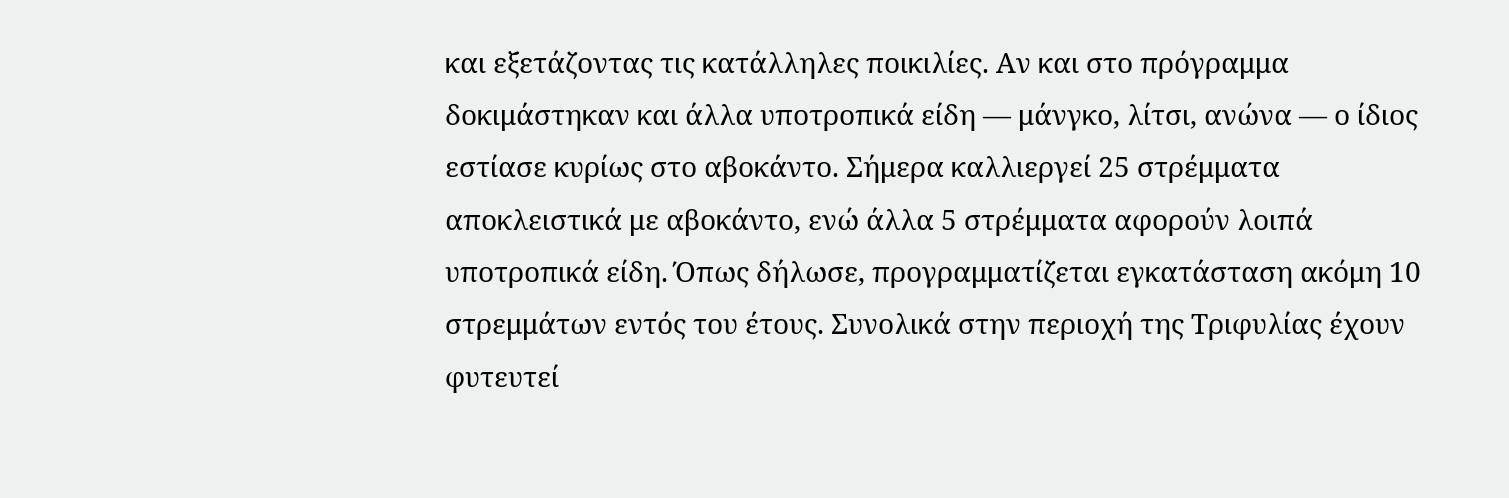και εξετάζοντας τις κατάλληλες ποικιλίες. Αν και στο πρόγραμμα δοκιμάστηκαν και άλλα υποτροπικά είδη — μάνγκο, λίτσι, ανώνα — ο ίδιος εστίασε κυρίως στο αβοκάντο. Σήμερα καλλιεργεί 25 στρέμματα αποκλειστικά με αβοκάντο, ενώ άλλα 5 στρέμματα αφορούν λοιπά υποτροπικά είδη. Όπως δήλωσε, προγραμματίζεται εγκατάσταση ακόμη 10 στρεμμάτων εντός του έτους. Συνολικά στην περιοχή της Τριφυλίας έχουν φυτευτεί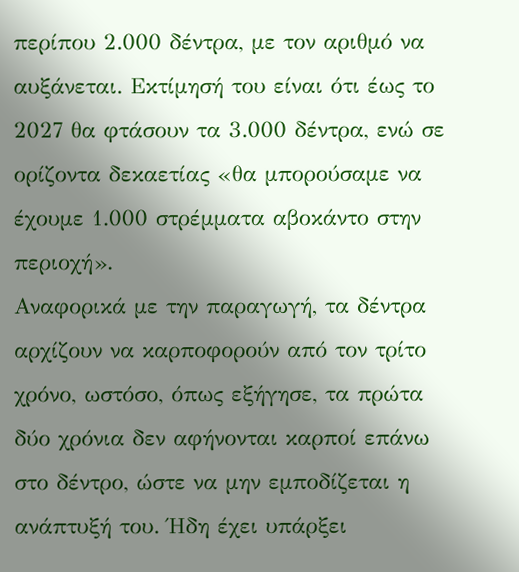περίπου 2.000 δέντρα, με τον αριθμό να αυξάνεται. Εκτίμησή του είναι ότι έως το 2027 θα φτάσουν τα 3.000 δέντρα, ενώ σε ορίζοντα δεκαετίας «θα μπορούσαμε να έχουμε 1.000 στρέμματα αβοκάντο στην περιοχή».
Αναφορικά με την παραγωγή, τα δέντρα αρχίζουν να καρποφορούν από τον τρίτο χρόνο, ωστόσο, όπως εξήγησε, τα πρώτα δύο χρόνια δεν αφήνονται καρποί επάνω στο δέντρο, ώστε να μην εμποδίζεται η ανάπτυξή του. Ήδη έχει υπάρξει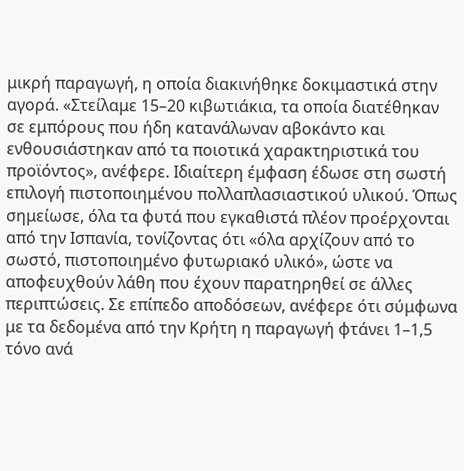μικρή παραγωγή, η οποία διακινήθηκε δοκιμαστικά στην αγορά. «Στείλαμε 15–20 κιβωτιάκια, τα οποία διατέθηκαν σε εμπόρους που ήδη κατανάλωναν αβοκάντο και ενθουσιάστηκαν από τα ποιοτικά χαρακτηριστικά του προϊόντος», ανέφερε. Ιδιαίτερη έμφαση έδωσε στη σωστή επιλογή πιστοποιημένου πολλαπλασιαστικού υλικού. Όπως σημείωσε, όλα τα φυτά που εγκαθιστά πλέον προέρχονται από την Ισπανία, τονίζοντας ότι «όλα αρχίζουν από το σωστό, πιστοποιημένο φυτωριακό υλικό», ώστε να αποφευχθούν λάθη που έχουν παρατηρηθεί σε άλλες περιπτώσεις. Σε επίπεδο αποδόσεων, ανέφερε ότι σύμφωνα με τα δεδομένα από την Κρήτη η παραγωγή φτάνει 1–1,5 τόνο ανά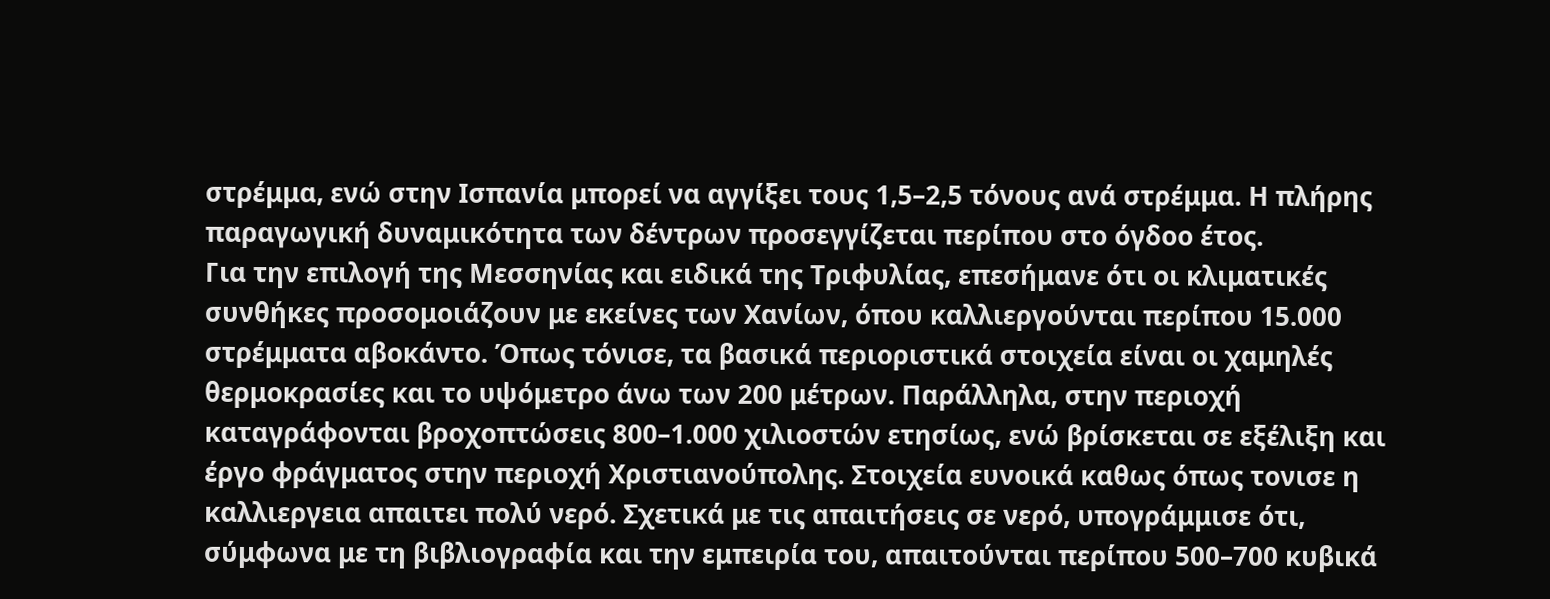στρέμμα, ενώ στην Ισπανία μπορεί να αγγίξει τους 1,5–2,5 τόνους ανά στρέμμα. Η πλήρης παραγωγική δυναμικότητα των δέντρων προσεγγίζεται περίπου στο όγδοο έτος.
Για την επιλογή της Μεσσηνίας και ειδικά της Τριφυλίας, επεσήμανε ότι οι κλιματικές συνθήκες προσομοιάζουν με εκείνες των Χανίων, όπου καλλιεργούνται περίπου 15.000 στρέμματα αβοκάντο. Όπως τόνισε, τα βασικά περιοριστικά στοιχεία είναι οι χαμηλές θερμοκρασίες και το υψόμετρο άνω των 200 μέτρων. Παράλληλα, στην περιοχή καταγράφονται βροχοπτώσεις 800–1.000 χιλιοστών ετησίως, ενώ βρίσκεται σε εξέλιξη και έργο φράγματος στην περιοχή Χριστιανούπολης. Στοιχεία ευνοικά καθως όπως τονισε η καλλιεργεια απαιτει πολύ νερό. Σχετικά με τις απαιτήσεις σε νερό, υπογράμμισε ότι, σύμφωνα με τη βιβλιογραφία και την εμπειρία του, απαιτούνται περίπου 500–700 κυβικά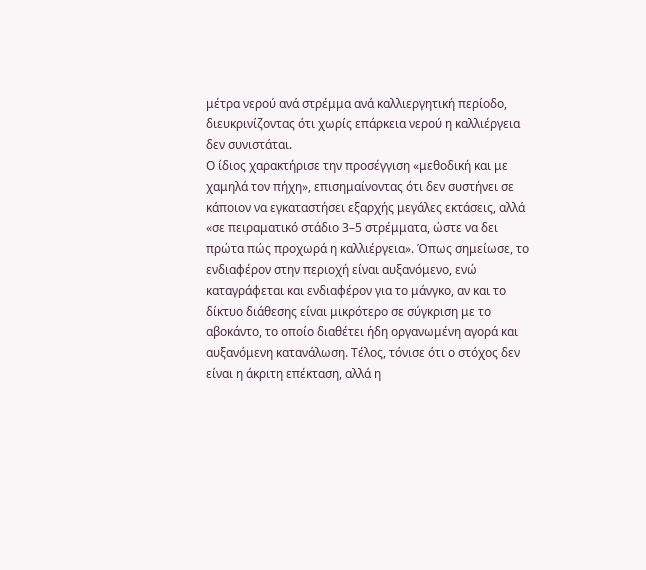μέτρα νερού ανά στρέμμα ανά καλλιεργητική περίοδο, διευκρινίζοντας ότι χωρίς επάρκεια νερού η καλλιέργεια δεν συνιστάται.
Ο ίδιος χαρακτήρισε την προσέγγιση «μεθοδική και με χαμηλά τον πήχη», επισημαίνοντας ότι δεν συστήνει σε κάποιον να εγκαταστήσει εξαρχής μεγάλες εκτάσεις, αλλά «σε πειραματικό στάδιο 3–5 στρέμματα, ώστε να δει πρώτα πώς προχωρά η καλλιέργεια». Όπως σημείωσε, το ενδιαφέρον στην περιοχή είναι αυξανόμενο, ενώ καταγράφεται και ενδιαφέρον για το μάνγκο, αν και το δίκτυο διάθεσης είναι μικρότερο σε σύγκριση με το αβοκάντο, το οποίο διαθέτει ήδη οργανωμένη αγορά και αυξανόμενη κατανάλωση. Τέλος, τόνισε ότι ο στόχος δεν είναι η άκριτη επέκταση, αλλά η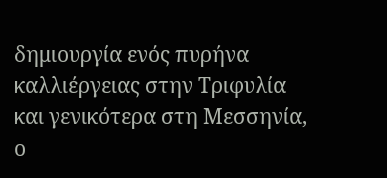δημιουργία ενός πυρήνα καλλιέργειας στην Τριφυλία και γενικότερα στη Μεσσηνία, ο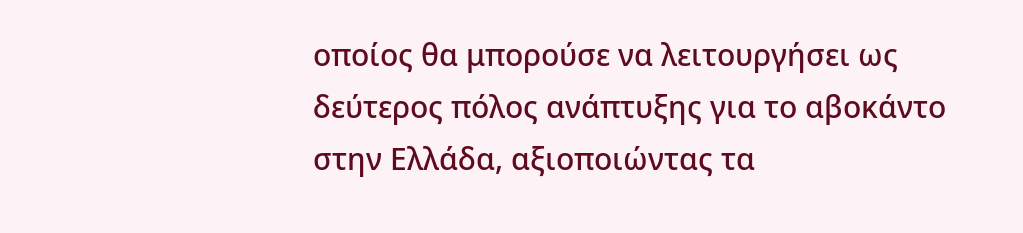οποίος θα μπορούσε να λειτουργήσει ως δεύτερος πόλος ανάπτυξης για το αβοκάντο στην Ελλάδα, αξιοποιώντας τα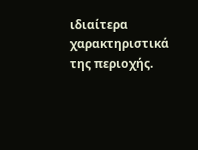ιδιαίτερα χαρακτηριστικά της περιοχής.